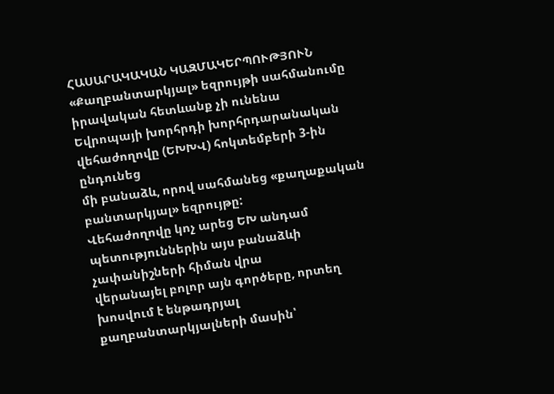ՀԱՍԱՐԱԿԱԿԱՆ ԿԱԶՄԱԿԵՐՊՈՒԹՅՈՒՆ
«Քաղբանտարկյալ» եզրույթի սահմանումը իրավական հետևանք չի ունենա
Եվրոպայի խորհրդի խորհրդարանական վեհաժողովը (ԵԽԽՎ) հոկտեմբերի 3-ին ընդունեց
մի բանաձև, որով սահմանեց «քաղաքական բանտարկյալ» եզրույթը:
Վեհաժողովը կոչ արեց ԵԽ անդամ պետություններին այս բանաձևի չափանիշների հիման վրա
վերանայել բոլոր այն գործերը, որտեղ խոսվում է ենթադրյալ քաղբանտարկյալների մասին՝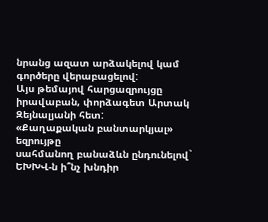նրանց ազատ արձակելով կամ գործերը վերաբացելով:
Այս թեմայով հարցազրույցը իրավաբան, փորձագետ Արտակ Զեյնալյանի հետ:
«Քաղաքական բանտարկյալ» եզրույթը
սահմանող բանաձևն ընդունելով` ԵԽԽՎ-ն ի՞նչ խնդիր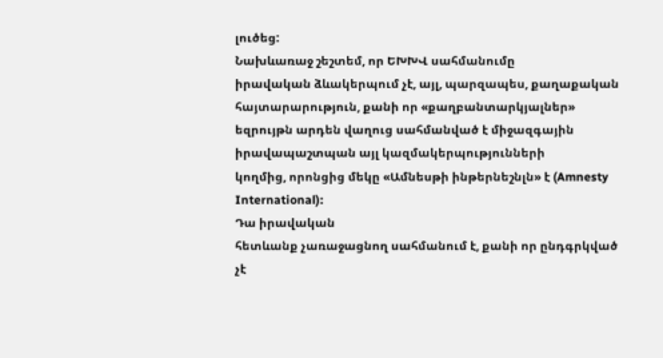լուծեց:
Նախևառաջ շեշտեմ, որ ԵԽԽՎ սահմանումը
իրավական ձևակերպում չէ, այլ, պարզապես, քաղաքական հայտարարություն, քանի որ «քաղբանտարկյալներ»
եզրույթն արդեն վաղուց սահմանված է միջազգային իրավապաշտպան այլ կազմակերպությունների
կողմից, որոնցից մեկը «Ամնեսթի ինթերնեշնլն» է (Amnesty International):
Դա իրավական
հետևանք չառաջացնող սահմանում է, քանի որ ընդգրկված չէ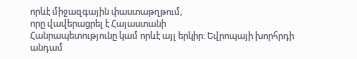որևէ միջազգային փաստաթղթում,
որը վավերացրել է Հայաստանի
Հանրապետությունը կամ որևէ այլ երկիր: Եվրոպայի խորհրդի անդամ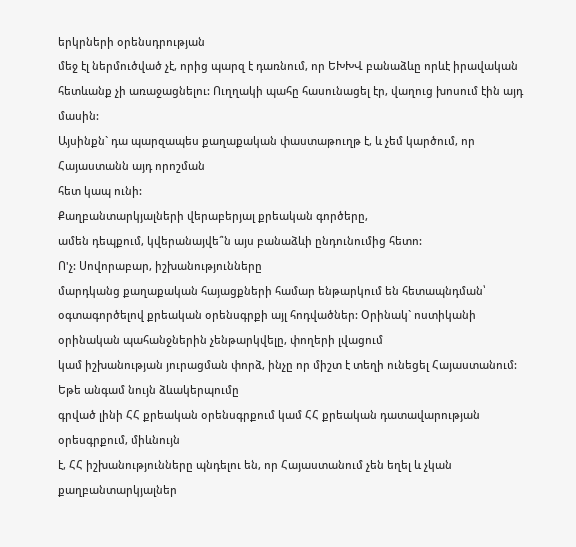երկրների օրենսդրության
մեջ էլ ներմուծված չէ, որից պարզ է դառնում, որ ԵԽԽՎ բանաձևը որևէ իրավական
հետևանք չի առաջացնելու: Ուղղակի պահը հասունացել էր, վաղուց խոսում էին այդ մասին:
Այսինքն` դա պարզապես քաղաքական փաստաթուղթ է, և չեմ կարծում, որ Հայաստանն այդ որոշման
հետ կապ ունի:
Քաղբանտարկյալների վերաբերյալ քրեական գործերը,
ամեն դեպքում, կվերանայվե՞ն այս բանաձևի ընդունումից հետո:
Ո'չ: Սովորաբար, իշխանությունները
մարդկանց քաղաքական հայացքների համար ենթարկում են հետապնդման՝ օգտագործելով քրեական օրենսգրքի այլ հոդվածներ: Օրինակ` ոստիկանի օրինական պահանջներին չենթարկվելը, փողերի լվացում
կամ իշխանության յուրացման փորձ, ինչը որ միշտ է տեղի ունեցել Հայաստանում:
Եթե անգամ նույն ձևակերպումը
գրված լինի ՀՀ քրեական օրենսգրքում կամ ՀՀ քրեական դատավարության օրեսգրքում, միևնույն
է, ՀՀ իշխանությունները պնդելու են, որ Հայաստանում չեն եղել և չկան քաղբանտարկյալներ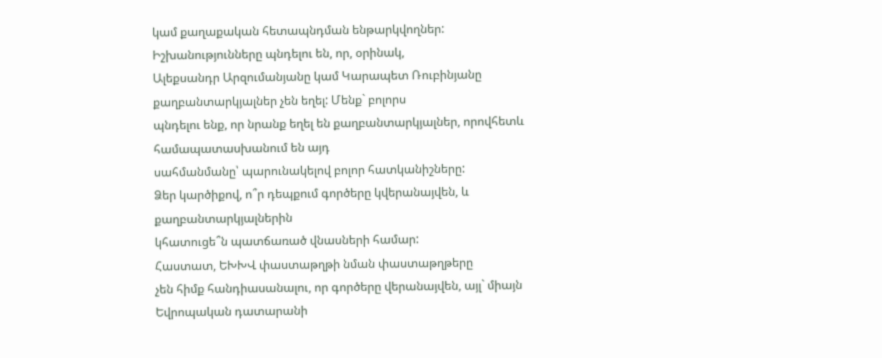կամ քաղաքական հետապնդման ենթարկվողներ: Իշխանությունները պնդելու են, որ, օրինակ,
Ալեքսանդր Արզումանյանը կամ Կարապետ Ռուբինյանը քաղբանտարկյալներ չեն եղել: Մենք` բոլորս
պնդելու ենք, որ նրանք եղել են քաղբանտարկյալներ, որովհետև համապատասխանում են այդ
սահմանմանը՝ պարունակելով բոլոր հատկանիշները:
Ձեր կարծիքով, ո՞ր դեպքում գործերը կվերանայվեն, և քաղբանտարկյալներին
կհատուցե՞ն պատճառած վնասների համար:
Հաստատ, ԵԽԽՎ փաստաթղթի նման փաստաթղթերը
չեն հիմք հանդիասանալու, որ գործերը վերանայվեն, այլ` միայն Եվրոպական դատարանի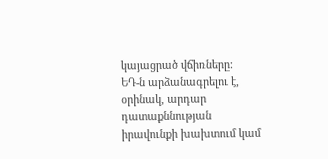կայացրած վճիռները:
ԵԴ-ն արձանագրելու է, օրինակ, արդար դատաքննության իրավունքի խախտում կամ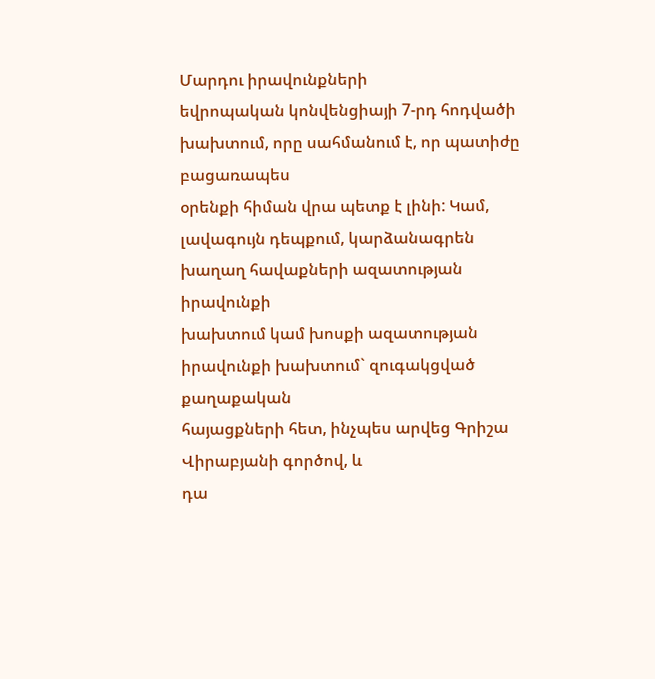Մարդու իրավունքների
եվրոպական կոնվենցիայի 7-րդ հոդվածի խախտում, որը սահմանում է, որ պատիժը բացառապես
օրենքի հիման վրա պետք է լինի: Կամ, լավագույն դեպքում, կարձանագրեն խաղաղ հավաքների ազատության իրավունքի
խախտում կամ խոսքի ազատության իրավունքի խախտում` զուգակցված քաղաքական
հայացքների հետ, ինչպես արվեց Գրիշա Վիրաբյանի գործով, և
դա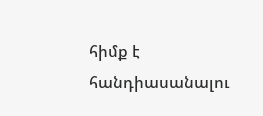հիմք է հանդիասանալու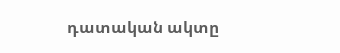դատական ակտը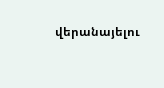վերանայելու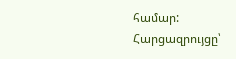համար:
Հարցազրույցը՝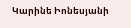Կարինե Իոնեսյանի